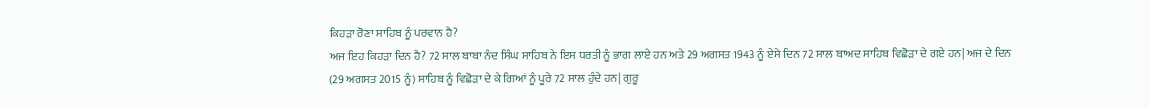ਕਿਹੜਾ ਰੋਣਾ ਸਾਹਿਬ ਨੂੰ ਪਰਵਾਨ ਹੈ?
ਅਜ ਇਹ ਕਿਹੜਾ ਦਿਨ ਹੈ? 72 ਸਾਲ ਬਾਬਾ ਨੰਦ ਸਿੰਘ ਸਾਹਿਬ ਨੇ ਇਸ ਧਰਤੀ ਨੂੰ ਭਾਗ ਲਾਏ ਹਨ ਅਤੇ 29 ਅਗਸਤ 1943 ਨੂੰ ਏਸੇ ਦਿਨ 72 ਸਾਲ ਬਾਅਦ ਸਾਹਿਬ ਵਿਛੋੜਾ ਦੇ ਗਏ ਹਨ| ਅਜ ਦੇ ਦਿਨ (29 ਅਗਸਤ 2015 ਨੂੰ) ਸਾਹਿਬ ਨੂੰ ਵਿਛੋੜਾ ਦੇ ਕੇ ਗਿਆਂ ਨੂੰ ਪੂਰੇ 72 ਸਾਲ ਹੁੰਦੇ ਹਨ| ਗੁਰੂ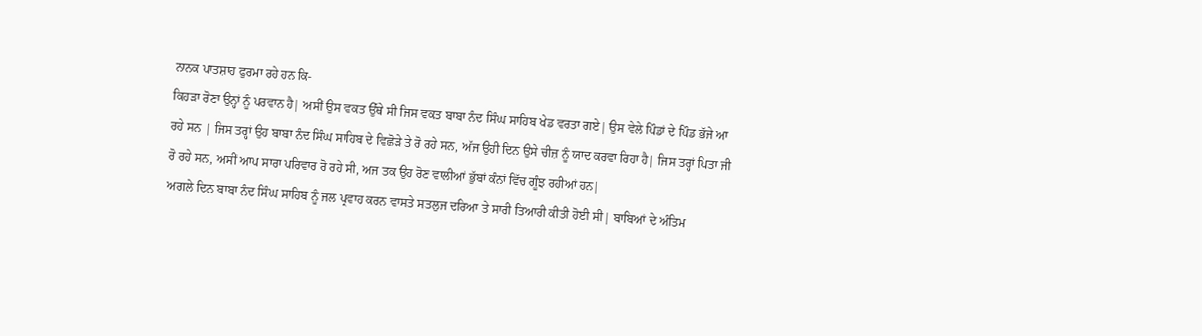ਨਾਨਕ ਪਾਤਸ਼ਾਹ ਫੁਰਮਾ ਰਹੇ ਹਨ ਕਿ-
ਕਿਹੜਾ ਰੋਣਾ ਉਨ੍ਹਾਂ ਨੂੰ ਪਰਵਾਨ ਹੈ| ਅਸੀਂ ਉਸ ਵਕਤ ਉੱਥੇ ਸੀ ਜਿਸ ਵਕਤ ਬਾਬਾ ਨੰਦ ਸਿੰਘ ਸਾਹਿਬ ਖੇਡ ਵਰਤਾ ਗਏ| ਉਸ ਵੇਲੇ ਪਿੰਡਾਂ ਦੇ ਪਿੰਡ ਭੱਜੇ ਆ ਰਹੇ ਸਨ | ਜਿਸ ਤਰ੍ਹਾਂ ਉਹ ਬਾਬਾ ਨੰਦ ਸਿੰਘ ਸਾਹਿਬ ਦੇ ਵਿਛੋੜੇ ਤੇ ਰੋ ਰਹੇ ਸਨ, ਅੱਜ ਉਹੀ ਦਿਨ ਉਸੇ ਚੀਜ਼ ਨੂੰ ਯਾਦ ਕਰਵਾ ਰਿਹਾ ਹੈ| ਜਿਸ ਤਰ੍ਹਾਂ ਪਿਤਾ ਜੀ ਰੋ ਰਹੇ ਸਨ, ਅਸੀਂ ਆਪ ਸਾਰਾ ਪਰਿਵਾਰ ਰੋ ਰਹੇ ਸੀ, ਅਜ ਤਕ ਉਹ ਰੋਣ ਵਾਲੀਆਂ ਭੁੱਬਾਂ ਕੰਨਾਂ ਵਿੱਚ ਗੂੰਝ ਰਹੀਆਂ ਹਨ|
ਅਗਲੇ ਦਿਨ ਬਾਬਾ ਨੰਦ ਸਿੰਘ ਸਾਹਿਬ ਨੂੰ ਜਲ ਪ੍ਰਵਾਹ ਕਰਨ ਵਾਸਤੇ ਸਤਲੁਜ ਦਰਿਆ ਤੇ ਸਾਰੀ ਤਿਆਰੀ ਕੀਤੀ ਹੋਈ ਸੀ| ਬਾਬਿਆਂ ਦੇ ਅੰਤਿਮ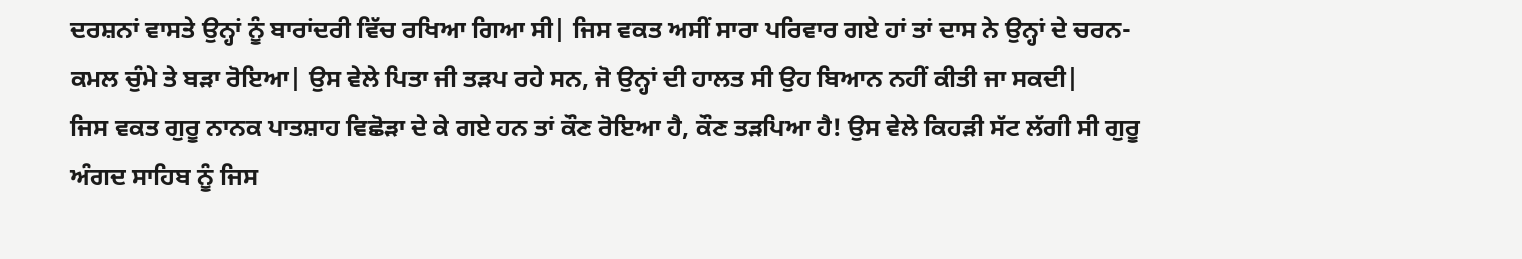ਦਰਸ਼ਨਾਂ ਵਾਸਤੇ ਉਨ੍ਹਾਂ ਨੂੰ ਬਾਰਾਂਦਰੀ ਵਿੱਚ ਰਖਿਆ ਗਿਆ ਸੀ| ਜਿਸ ਵਕਤ ਅਸੀਂ ਸਾਰਾ ਪਰਿਵਾਰ ਗਏ ਹਾਂ ਤਾਂ ਦਾਸ ਨੇ ਉਨ੍ਹਾਂ ਦੇ ਚਰਨ-ਕਮਲ ਚੁੰਮੇ ਤੇ ਬੜਾ ਰੋਇਆ| ਉਸ ਵੇਲੇ ਪਿਤਾ ਜੀ ਤੜਪ ਰਹੇ ਸਨ, ਜੋ ਉਨ੍ਹਾਂ ਦੀ ਹਾਲਤ ਸੀ ਉਹ ਬਿਆਨ ਨਹੀਂ ਕੀਤੀ ਜਾ ਸਕਦੀ|
ਜਿਸ ਵਕਤ ਗੁਰੂ ਨਾਨਕ ਪਾਤਸ਼ਾਹ ਵਿਛੋੜਾ ਦੇ ਕੇ ਗਏ ਹਨ ਤਾਂ ਕੌਣ ਰੋਇਆ ਹੈ, ਕੌਣ ਤੜਪਿਆ ਹੈ! ਉਸ ਵੇਲੇ ਕਿਹੜੀ ਸੱਟ ਲੱਗੀ ਸੀ ਗੁਰੂ ਅੰਗਦ ਸਾਹਿਬ ਨੂੰ ਜਿਸ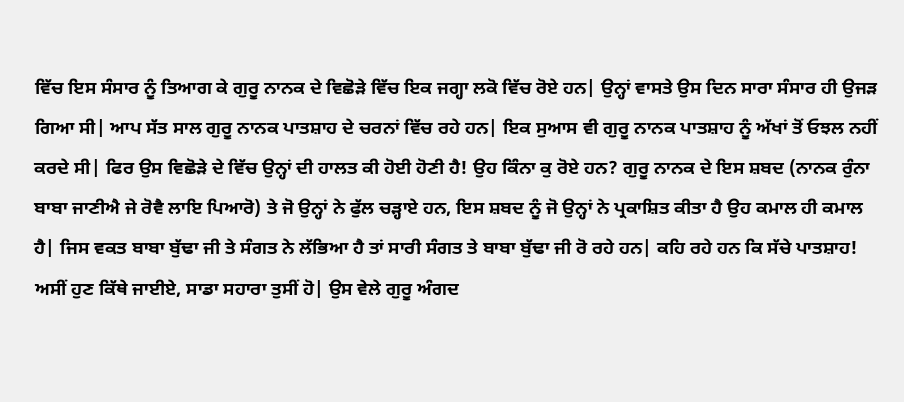ਵਿੱਚ ਇਸ ਸੰਸਾਰ ਨੂੰ ਤਿਆਗ ਕੇ ਗੁਰੂ ਨਾਨਕ ਦੇ ਵਿਛੋੜੇ ਵਿੱਚ ਇਕ ਜਗ੍ਹਾ ਲਕੋ ਵਿੱਚ ਰੋਏ ਹਨ| ਉਨ੍ਹਾਂ ਵਾਸਤੇ ਉਸ ਦਿਨ ਸਾਰਾ ਸੰਸਾਰ ਹੀ ਉਜੜ ਗਿਆ ਸੀ| ਆਪ ਸੱਤ ਸਾਲ ਗੁਰੂ ਨਾਨਕ ਪਾਤਸ਼ਾਹ ਦੇ ਚਰਨਾਂ ਵਿੱਚ ਰਹੇ ਹਨ| ਇਕ ਸੁਆਸ ਵੀ ਗੁਰੂ ਨਾਨਕ ਪਾਤਸ਼ਾਹ ਨੂੰ ਅੱਖਾਂ ਤੋਂ ਓਝਲ ਨਹੀਂ ਕਰਦੇ ਸੀ| ਫਿਰ ਉਸ ਵਿਛੋੜੇ ਦੇ ਵਿੱਚ ਉਨ੍ਹਾਂ ਦੀ ਹਾਲਤ ਕੀ ਹੋਈ ਹੋਣੀ ਹੈ! ਉਹ ਕਿੰਨਾ ਕੁ ਰੋਏ ਹਨ? ਗੁਰੂ ਨਾਨਕ ਦੇ ਇਸ ਸ਼ਬਦ (ਨਾਨਕ ਰੁੰਨਾ ਬਾਬਾ ਜਾਣੀਐ ਜੇ ਰੋਵੈ ਲਾਇ ਪਿਆਰੋ) ਤੇ ਜੋ ਉਨ੍ਹਾਂ ਨੇ ਫੁੱਲ ਚੜ੍ਹਾਏ ਹਨ, ਇਸ ਸ਼ਬਦ ਨੂੰ ਜੋ ਉਨ੍ਹਾਂ ਨੇ ਪ੍ਰਕਾਸ਼ਿਤ ਕੀਤਾ ਹੈ ਉਹ ਕਮਾਲ ਹੀ ਕਮਾਲ ਹੈ| ਜਿਸ ਵਕਤ ਬਾਬਾ ਬੁੱਢਾ ਜੀ ਤੇ ਸੰਗਤ ਨੇ ਲੱਭਿਆ ਹੈ ਤਾਂ ਸਾਰੀ ਸੰਗਤ ਤੇ ਬਾਬਾ ਬੁੱਢਾ ਜੀ ਰੋ ਰਹੇ ਹਨ| ਕਹਿ ਰਹੇ ਹਨ ਕਿ ਸੱਚੇ ਪਾਤਸ਼ਾਹ! ਅਸੀਂ ਹੁਣ ਕਿੱਥੇ ਜਾਈਏ, ਸਾਡਾ ਸਹਾਰਾ ਤੁਸੀਂ ਹੋ| ਉਸ ਵੇਲੇ ਗੁਰੂ ਅੰਗਦ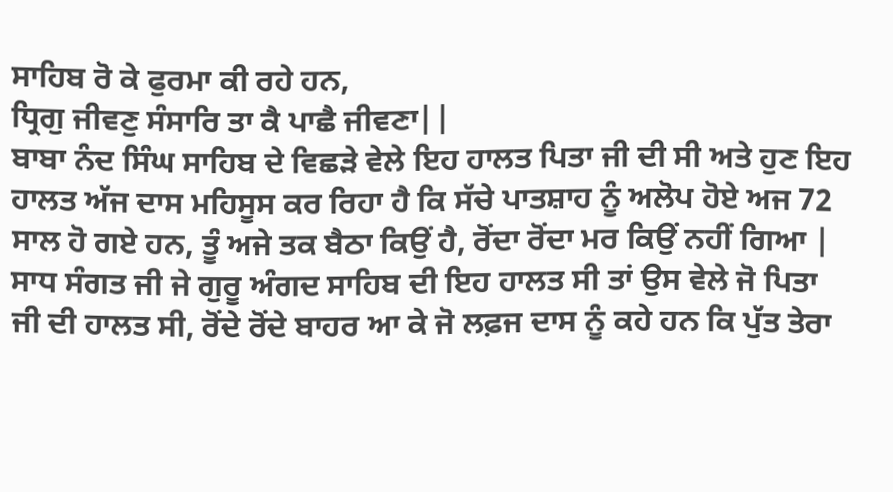ਸਾਹਿਬ ਰੋ ਕੇ ਫੁਰਮਾ ਕੀ ਰਹੇ ਹਨ,
ਧ੍ਰਿਗੁ ਜੀਵਣੁ ਸੰਸਾਰਿ ਤਾ ਕੈ ਪਾਛੈ ਜੀਵਣਾ||
ਬਾਬਾ ਨੰਦ ਸਿੰਘ ਸਾਹਿਬ ਦੇ ਵਿਛੜੇ ਵੇਲੇ ਇਹ ਹਾਲਤ ਪਿਤਾ ਜੀ ਦੀ ਸੀ ਅਤੇ ਹੁਣ ਇਹ ਹਾਲਤ ਅੱਜ ਦਾਸ ਮਹਿਸੂਸ ਕਰ ਰਿਹਾ ਹੈ ਕਿ ਸੱਚੇ ਪਾਤਸ਼ਾਹ ਨੂੰ ਅਲੋਪ ਹੋਏ ਅਜ 72 ਸਾਲ ਹੋ ਗਏ ਹਨ, ਤੂੰ ਅਜੇ ਤਕ ਬੈਠਾ ਕਿਉਂ ਹੈ, ਰੋਂਦਾ ਰੋਂਦਾ ਮਰ ਕਿਉਂ ਨਹੀਂ ਗਿਆ | ਸਾਧ ਸੰਗਤ ਜੀ ਜੇ ਗੁਰੂ ਅੰਗਦ ਸਾਹਿਬ ਦੀ ਇਹ ਹਾਲਤ ਸੀ ਤਾਂ ਉਸ ਵੇਲੇ ਜੋ ਪਿਤਾ ਜੀ ਦੀ ਹਾਲਤ ਸੀ, ਰੋਂਦੇ ਰੋਂਦੇ ਬਾਹਰ ਆ ਕੇ ਜੋ ਲਫ਼ਜ ਦਾਸ ਨੂੰ ਕਹੇ ਹਨ ਕਿ ਪੁੱਤ ਤੇਰਾ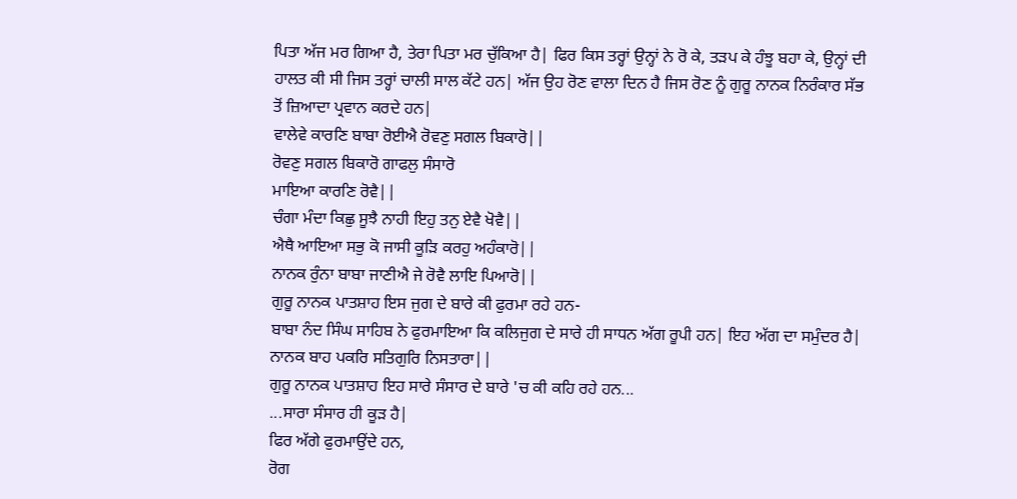ਪਿਤਾ ਅੱਜ ਮਰ ਗਿਆ ਹੈ, ਤੇਰਾ ਪਿਤਾ ਮਰ ਚੁੱਕਿਆ ਹੈ| ਫਿਰ ਕਿਸ ਤਰ੍ਹਾਂ ਉਨ੍ਹਾਂ ਨੇ ਰੋ ਕੇ, ਤੜਪ ਕੇ ਹੰਝੂ ਬਹਾ ਕੇ, ਉਨ੍ਹਾਂ ਦੀ ਹਾਲਤ ਕੀ ਸੀ ਜਿਸ ਤਰ੍ਹਾਂ ਚਾਲੀ ਸਾਲ ਕੱਟੇ ਹਨ| ਅੱਜ ਉਹ ਰੋਣ ਵਾਲਾ ਦਿਨ ਹੈ ਜਿਸ ਰੋਣ ਨੂੰ ਗੁਰੂ ਨਾਨਕ ਨਿਰੰਕਾਰ ਸੱਭ ਤੋਂ ਜ਼ਿਆਦਾ ਪ੍ਰਵਾਨ ਕਰਦੇ ਹਨ|
ਵਾਲੇਵੇ ਕਾਰਣਿ ਬਾਬਾ ਰੋਈਐ ਰੋਵਣੁ ਸਗਲ ਬਿਕਾਰੋ||
ਰੋਵਣੁ ਸਗਲ ਬਿਕਾਰੋ ਗਾਫਲੁ ਸੰਸਾਰੋ
ਮਾਇਆ ਕਾਰਣਿ ਰੋਵੈ||
ਚੰਗਾ ਮੰਦਾ ਕਿਛੁ ਸੂਝੈ ਨਾਹੀ ਇਹੁ ਤਨੁ ਏਵੈ ਖੋਵੈ||
ਐਥੈ ਆਇਆ ਸਭੁ ਕੋ ਜਾਸੀ ਕੂੜਿ ਕਰਹੁ ਅਹੰਕਾਰੋ||
ਨਾਨਕ ਰੁੰਨਾ ਬਾਬਾ ਜਾਣੀਐ ਜੇ ਰੋਵੈ ਲਾਇ ਪਿਆਰੋ||
ਗੁਰੂ ਨਾਨਕ ਪਾਤਸ਼ਾਹ ਇਸ ਜੁਗ ਦੇ ਬਾਰੇ ਕੀ ਫੁਰਮਾ ਰਹੇ ਹਨ-
ਬਾਬਾ ਨੰਦ ਸਿੰਘ ਸਾਹਿਬ ਨੇ ਫੁਰਮਾਇਆ ਕਿ ਕਲਿਜੁਗ ਦੇ ਸਾਰੇ ਹੀ ਸਾਧਨ ਅੱਗ ਰੂਪੀ ਹਨ| ਇਹ ਅੱਗ ਦਾ ਸਮੁੰਦਰ ਹੈ|
ਨਾਨਕ ਬਾਹ ਪਕਰਿ ਸਤਿਗੁਰਿ ਨਿਸਤਾਰਾ||
ਗੁਰੂ ਨਾਨਕ ਪਾਤਸ਼ਾਹ ਇਹ ਸਾਰੇ ਸੰਸਾਰ ਦੇ ਬਾਰੇ 'ਚ ਕੀ ਕਹਿ ਰਹੇ ਹਨ...
...ਸਾਰਾ ਸੰਸਾਰ ਹੀ ਕੂੜ ਹੈ|
ਫਿਰ ਅੱਗੇ ਫੁਰਮਾਉਂਦੇ ਹਨ,
ਰੋਗ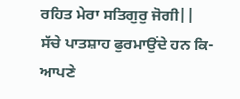ਰਹਿਤ ਮੇਰਾ ਸਤਿਗੁਰੁ ਜੋਗੀ||
ਸੱਚੇ ਪਾਤਸ਼ਾਹ ਫੁਰਮਾਉਂਦੇ ਹਨ ਕਿ-
ਆਪਣੇ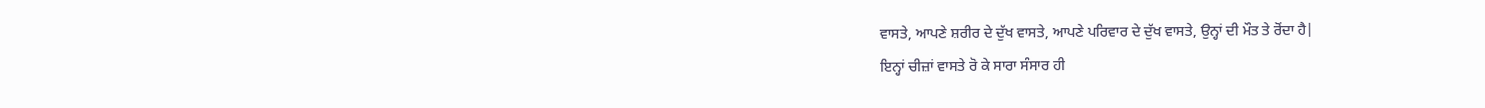ਵਾਸਤੇ, ਆਪਣੇ ਸ਼ਰੀਰ ਦੇ ਦੁੱਖ ਵਾਸਤੇ, ਆਪਣੇ ਪਰਿਵਾਰ ਦੇ ਦੁੱਖ ਵਾਸਤੇ, ਉਨ੍ਹਾਂ ਦੀ ਮੌਤ ਤੇ ਰੋਂਦਾ ਹੈ|
ਇਨ੍ਹਾਂ ਚੀਜ਼ਾਂ ਵਾਸਤੇ ਰੋ ਕੇ ਸਾਰਾ ਸੰਸਾਰ ਹੀ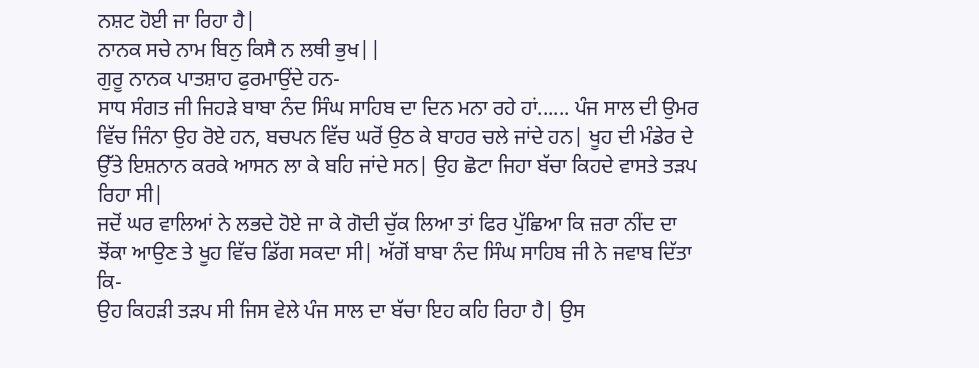ਨਸ਼ਟ ਹੋਈ ਜਾ ਰਿਹਾ ਹੈ|
ਨਾਨਕ ਸਚੇ ਨਾਮ ਬਿਨੁ ਕਿਸੈ ਨ ਲਥੀ ਭੁਖ||
ਗੁਰੂ ਨਾਨਕ ਪਾਤਸ਼ਾਹ ਫੁਰਮਾਉਂਦੇ ਹਨ-
ਸਾਧ ਸੰਗਤ ਜੀ ਜਿਹੜੇ ਬਾਬਾ ਨੰਦ ਸਿੰਘ ਸਾਹਿਬ ਦਾ ਦਿਨ ਮਨਾ ਰਹੇ ਹਾਂ...... ਪੰਜ ਸਾਲ ਦੀ ਉਮਰ ਵਿੱਚ ਜਿੰਨਾ ਉਹ ਰੋਏ ਹਨ, ਬਚਪਨ ਵਿੱਚ ਘਰੋਂ ਉਠ ਕੇ ਬਾਹਰ ਚਲੇ ਜਾਂਦੇ ਹਨ| ਖੂਹ ਦੀ ਮੰਡੇਰ ਦੇ ਉੱਤੇ ਇਸ਼ਨਾਨ ਕਰਕੇ ਆਸਨ ਲਾ ਕੇ ਬਹਿ ਜਾਂਦੇ ਸਨ| ਉਹ ਛੋਟਾ ਜਿਹਾ ਬੱਚਾ ਕਿਹਦੇ ਵਾਸਤੇ ਤੜਪ ਰਿਹਾ ਸੀ|
ਜਦੋਂ ਘਰ ਵਾਲਿਆਂ ਨੇ ਲਭਦੇ ਹੋਏ ਜਾ ਕੇ ਗੋਦੀ ਚੁੱਕ ਲਿਆ ਤਾਂ ਫਿਰ ਪੁੱਛਿਆ ਕਿ ਜ਼ਰਾ ਨੀਂਦ ਦਾ ਝੋਂਕਾ ਆਉਣ ਤੇ ਖੂਹ ਵਿੱਚ ਡਿੱਗ ਸਕਦਾ ਸੀ| ਅੱਗੋਂ ਬਾਬਾ ਨੰਦ ਸਿੰਘ ਸਾਹਿਬ ਜੀ ਨੇ ਜਵਾਬ ਦਿੱਤਾ ਕਿ-
ਉਹ ਕਿਹੜੀ ਤੜਪ ਸੀ ਜਿਸ ਵੇਲੇ ਪੰਜ ਸਾਲ ਦਾ ਬੱਚਾ ਇਹ ਕਹਿ ਰਿਹਾ ਹੈ| ਉਸ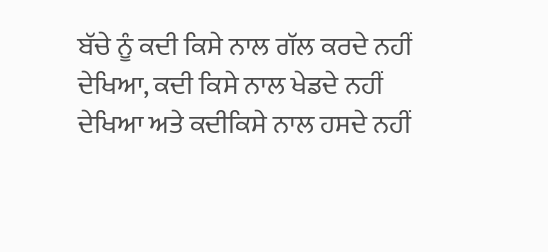ਬੱਚੇ ਨੂੰ ਕਦੀ ਕਿਸੇ ਨਾਲ ਗੱਲ ਕਰਦੇ ਨਹੀਂ ਦੇਖਿਆ, ਕਦੀ ਕਿਸੇ ਨਾਲ ਖੇਡਦੇ ਨਹੀਂ ਦੇਖਿਆ ਅਤੇ ਕਦੀਕਿਸੇ ਨਾਲ ਹਸਦੇ ਨਹੀਂ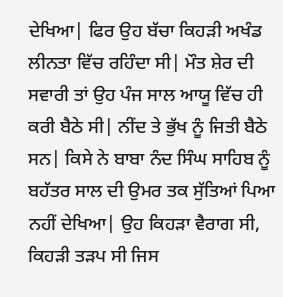ਦੇਖਿਆ| ਫਿਰ ਉਹ ਬੱਚਾ ਕਿਹੜੀ ਅਖੰਡ ਲੀਨਤਾ ਵਿੱਚ ਰਹਿੰਦਾ ਸੀ| ਮੌਤ ਸ਼ੇਰ ਦੀ ਸਵਾਰੀ ਤਾਂ ਉਹ ਪੰਜ ਸਾਲ ਆਯੂ ਵਿੱਚ ਹੀ ਕਰੀ ਬੈਠੇ ਸੀ| ਨੀਂਦ ਤੇ ਭੁੱਖ ਨੂੰ ਜਿਤੀ ਬੈਠੇ ਸਨ| ਕਿਸੇ ਨੇ ਬਾਬਾ ਨੰਦ ਸਿੰਘ ਸਾਹਿਬ ਨੂੰ ਬਹੱਤਰ ਸਾਲ ਦੀ ਉਮਰ ਤਕ ਸੁੱਤਿਆਂ ਪਿਆ ਨਹੀਂ ਦੇਖਿਆ| ਉਹ ਕਿਹੜਾ ਵੈਰਾਗ ਸੀ, ਕਿਹੜੀ ਤੜਪ ਸੀ ਜਿਸ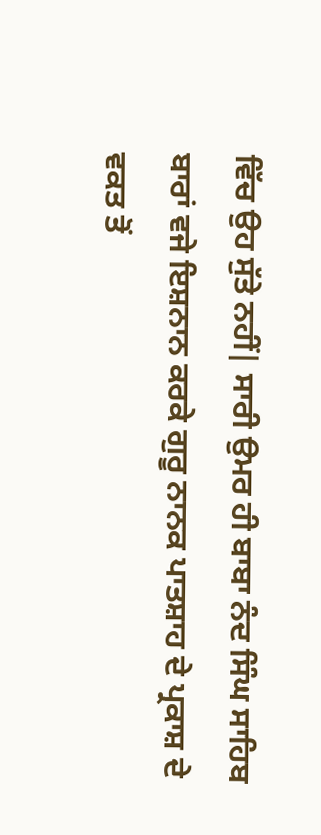ਵਿੱਚ ਉਹ ਸੁੱਤੇ ਨਹੀਂ| ਸਾਰੀ ਉਮਰ ਹੀ ਬਾਬਾ ਨੰਦ ਸਿੰਘ ਸਾਹਿਬ ਬਾਰਾਂ ਵਜੇ ਇਸ਼ਨਾਨ ਕਰਕੇ ਗੁਰੂ ਨਾਨਕ ਪਾਤਸ਼ਾਹ ਦੇ ਪ੍ਰਕਾਸ਼ ਦੇ ਵਕਤ ਤੋਂ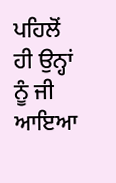ਪਹਿਲੋਂ ਹੀ ਉਨ੍ਹਾਂ ਨੂੰ ਜੀ ਆਇਆ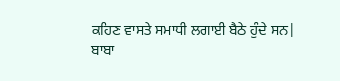ਕਹਿਣ ਵਾਸਤੇ ਸਮਾਧੀ ਲਗਾਈ ਬੈਠੇ ਹੁੰਦੇ ਸਨ|
ਬਾਬਾ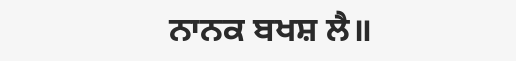ਨਾਨਕ ਬਖਸ਼ ਲੈ॥